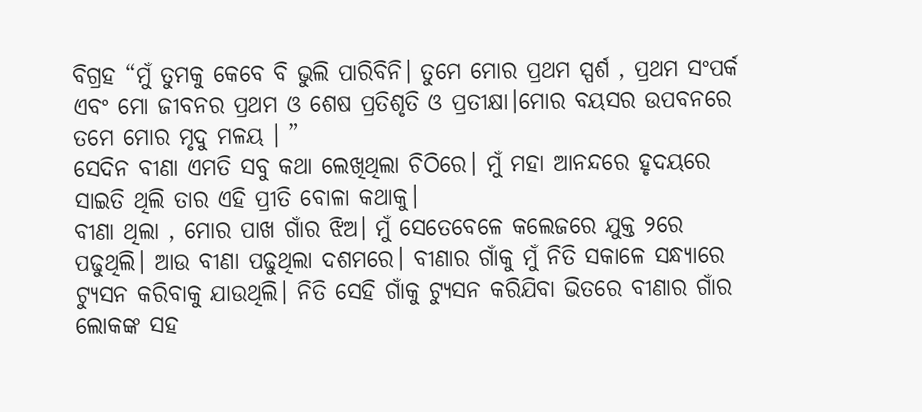ବିଗ୍ରହ “ମୁଁ ତୁମକୁ କେବେ ବି ଭୁଲି ପାରିବିନି। ତୁମେ ମୋର ପ୍ରଥମ ସ୍ପର୍ଶ , ପ୍ରଥମ ସଂପର୍କ ଏବଂ ମୋ ଜୀବନର ପ୍ରଥମ ଓ ଶେଷ ପ୍ରତିଶୃତି ଓ ପ୍ରତୀକ୍ଷା।ମୋର ବୟସର ଉପବନରେ ତମେ ମୋର ମୃଦୁ ମଳୟ । ”
ସେଦିନ ବୀଣା ଏମତି ସବୁ କଥା ଲେଖିଥିଲା ଚିଠିରେ। ମୁଁ ମହା ଆନନ୍ଦରେ ହୃଦୟରେ ସାଇତି ଥିଲି ତାର ଏହି ପ୍ରୀତି ବୋଳା କଥାକୁ।
ବୀଣା ଥିଲା , ମୋର ପାଖ ଗାଁର ଝିଅ। ମୁଁ ସେତେବେଳେ କଲେଜରେ ଯୁକ୍ତ ୨ରେ ପଢୁଥିଲି। ଆଉ ବୀଣା ପଢୁଥିଲା ଦଶମରେ। ବୀଣାର ଗାଁକୁ ମୁଁ ନିତି ସକାଳେ ସନ୍ଧ୍ୟାରେ ଟ୍ୟୁସନ କରିବାକୁ ଯାଉଥିଲି। ନିତି ସେହି ଗାଁକୁ ଟ୍ୟୁସନ କରିଯିବା ଭିତରେ ବୀଣାର ଗାଁର ଲୋକଙ୍କ ସହ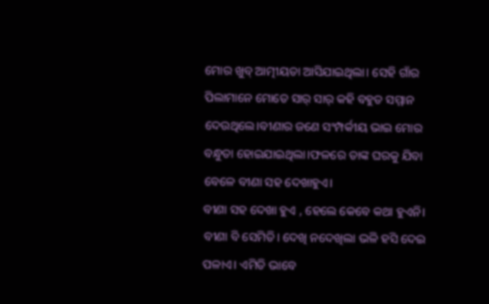ମୋର ଖୁବ୍ ଆତ୍ମୀୟତା ଆସିଯାଇଥିଲା। ସେହି ଗାଁର ପିଲାମାନେ ମୋତେ ସାର୍ ସାର୍ କହି ବହୁତ ସମ୍ମାନ ଦେଉଥିଲେ।ବୀଣାର ଜଣେ ସଂମ୍ପର୍କୀୟ ଭାଇ ମୋର ବନ୍ଧୁତା ହୋଇଯାଇଥିଲା।ଫଳରେ ତାଙ୍କ ଘରକୁ ଯିବା ବେଳେ ବୀଣା ସହ ଦେଖାହୁଏ।
ବୀଣା ସହ ଦେଖା ହୁଏ , ହେଲେ କେବେ କଥା ହୁଏନି। ବୀଣା ବି ସେମିତି। ଦେଖି ନଦେଖିଲା ଭଳି ହସି ଦେଇ ପଳାଏ। ଏମିତି ଭାବେ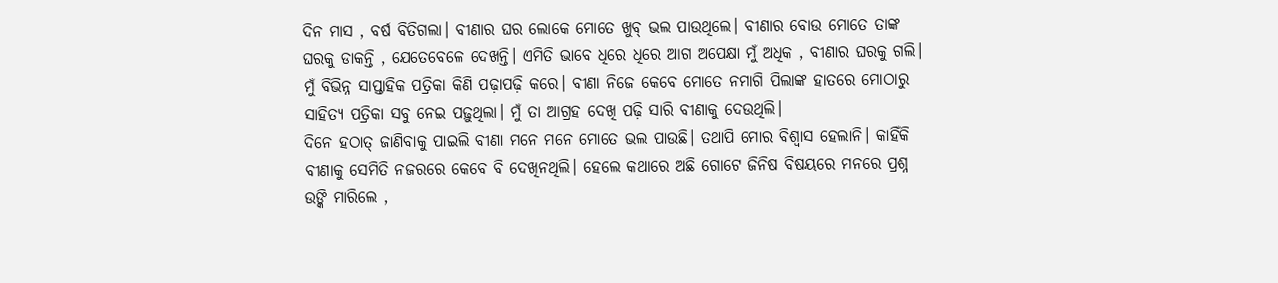ଦିନ ମାସ , ବର୍ଷ ବିତିଗଲା। ବୀଣାର ଘର ଲୋକେ ମୋତେ ଖୁବ୍ ଭଲ ପାଉଥିଲେ। ବୀଣାର ବୋଉ ମୋତେ ତାଙ୍କ ଘରକୁ ଡାକନ୍ତି , ଯେତେବେଳେ ଦେଖନ୍ତି। ଏମିତି ଭାବେ ଧିରେ ଧିରେ ଆଗ ଅପେକ୍ଷା ମୁଁ ଅଧିକ , ବୀଣାର ଘରକୁ ଗଲି।
ମୁଁ ବିଭିନ୍ନ ସାପ୍ତାହିକ ପତ୍ରିକା କିଣି ପଢ଼ାପଢ଼ି କରେ। ବୀଣା ନିଜେ କେବେ ମୋତେ ନମାଗି ପିଲାଙ୍କ ହାତରେ ମୋଠାରୁ ସାହିତ୍ୟ ପତ୍ରିକା ସବୁ ନେଇ ପଢ଼ୁଥିଲା। ମୁଁ ତା ଆଗ୍ରହ ଦେଖି ପଢ଼ି ସାରି ବୀଣାକୁ ଦେଉଥିଲି।
ଦିନେ ହଠାତ୍ ଜାଣିବାକୁ ପାଇଲି ବୀଣା ମନେ ମନେ ମୋତେ ଭଲ ପାଉଛି। ତଥାପି ମୋର ବିଶ୍ୱାସ ହେଲାନି। କାହିଁକି ବୀଣାକୁ ସେମିତି ନଜରରେ କେବେ ବି ଦେଖିନଥିଲି। ହେଲେ କଥାରେ ଅଛି ଗୋଟେ ଜିନିଷ ବିଷୟରେ ମନରେ ପ୍ରଶ୍ନ ଉଙ୍କି ମାରିଲେ ,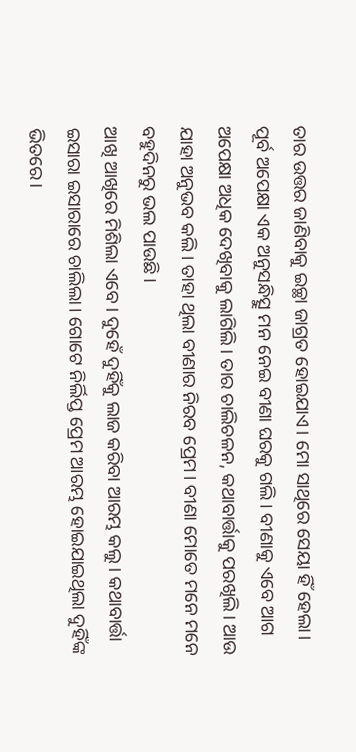ତାର ଉତ୍ତର ଜାଣିବାକୁ ଇଚ୍ଛା ଜାଗ୍ରତ ହୋଇଯାଏ। ମୋ ସାଥିରେ ସେୟା ହିଁ ହେଲା।
ପୂର୍ବ ଅପେକ୍ଷା ଏକ ଅନୁସନ୍ଧିତ୍ସୁ ମନ ନେଇ ବୀଣା ଘରକୁ ଗଲି। ବୀଣାକୁ ଏବେ ଆଗ ଅପେକ୍ଷା ଅଧିକ ଦେଖିବାକୁ ଲାଗିଲି। ତାର ଚାଲିଚଳନ, କଥାବାର୍ତ୍ତାକୁ ପରଖିଲି। ଆଉ ଯାହା ଅନୁଭବ କଲି। ତାହା ଥିଲା ବୀଣାର ନିରବ ପ୍ରେମ। ବୀଣା ମୋତେ ମନେ ମନେ ବହୁଦିନରୁ ଭଲ ପାଉଛି।
ଆଖି ଆଖିରେ ମିଶିଲା ଏବେ। ଦୁହେଁ ଦୁହିଁକୁ ଲାଜ କରିବା ଆରମ୍ଭ କଲୁ। କଥାବାର୍ତ୍ତା ଇସାରା ଇସାରାରେ ଚାଲିଲା। ଗୋଟେ ନିର୍ଲିପ୍ତ ପ୍ରେମ ଆରମ୍ଭ ହୋଇଯାଇଥିଲା ଦୁହିଁଙ୍କ ଭିତରେ।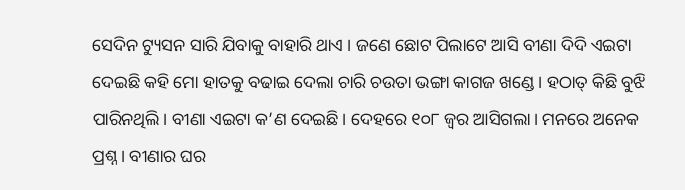ସେଦିନ ଟ୍ୟୁସନ ସାରି ଯିବାକୁ ବାହାରି ଥାଏ । ଜଣେ ଛୋଟ ପିଲାଟେ ଆସି ବୀଣା ଦିଦି ଏଇଟା ଦେଇଛି କହି ମୋ ହାତକୁ ବଢାଇ ଦେଲା ଚାରି ଚଉତା ଭଙ୍ଗା କାଗଜ ଖଣ୍ଡେ। ହଠାତ୍ କିଛି ବୁଝି ପାରିନଥିଲି। ବୀଣା ଏଇଟା କ’ଣ ଦେଇଛି। ଦେହରେ ୧୦୮ ଜ୍ୱର ଆସିଗଲା। ମନରେ ଅନେକ ପ୍ରଶ୍ନ। ବୀଣାର ଘର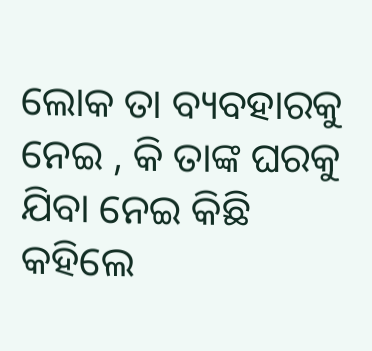ଲୋକ ତା ବ୍ୟବହାରକୁ ନେଇ , କି ତାଙ୍କ ଘରକୁ ଯିବା ନେଇ କିଛି କହିଲେ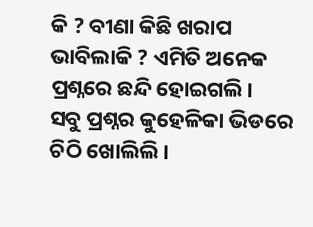କି ? ବୀଣା କିଛି ଖରାପ ଭାବିଲାକି ? ଏମିତି ଅନେକ ପ୍ରଶ୍ନରେ ଛନ୍ଦି ହୋଇଗଲି।
ସବୁ ପ୍ରଶ୍ନର କୁହେଳିକା ଭିଡରେ ଚିଠି ଖୋଲିଲି।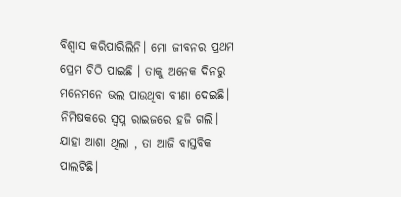ବିଶ୍ୱାସ କରିପାରିଲିନି। ମୋ ଜୀବନର ପ୍ରଥମ ପ୍ରେମ ଚିଠି ପାଇଛି । ତାକୁ ଅନେକ ଦିନରୁ ମନେମନେ ଭଲ ପାଉଥିବା ବୀଣା ଦେଇଛି। ନିମିଷକରେ ସ୍ୱପ୍ନ ରାଇଜରେ ହଜି ଗଲି। ଯାହା ଆଶା ଥିଲା , ତା ଆଜି ବାସ୍ତବିକ ପାଲଟିଛି।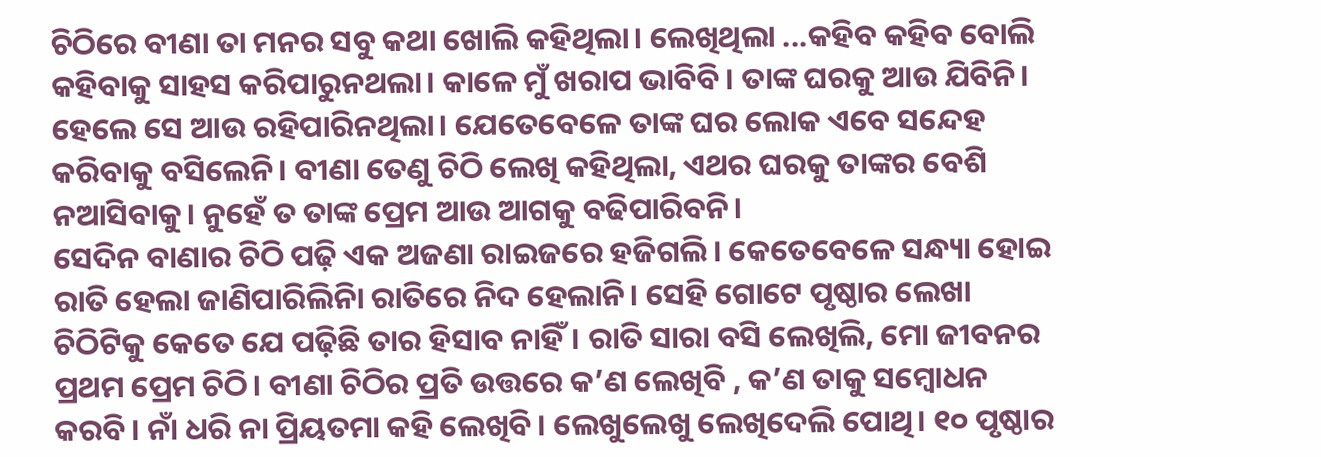ଚିଠିରେ ବୀଣା ତା ମନର ସବୁ କଥା ଖୋଲି କହିଥିଲା। ଲେଖିଥିଲା ...କହିବ କହିବ ବୋଲି କହିବାକୁ ସାହସ କରିପାରୁନଥଲା। କାଳେ ମୁଁ ଖରାପ ଭାବିବି। ତାଙ୍କ ଘରକୁ ଆଉ ଯିବିନି। ହେଲେ ସେ ଆଉ ରହିପାରିନଥିଲା। ଯେତେବେଳେ ତାଙ୍କ ଘର ଲୋକ ଏବେ ସନ୍ଦେହ କରିବାକୁ ବସିଲେନି। ବୀଣା ତେଣୁ ଚିଠି ଲେଖି କହିଥିଲା, ଏଥର ଘରକୁ ତାଙ୍କର ବେଶି ନଆସିବାକୁ। ନୁହେଁ ତ ତାଙ୍କ ପ୍ରେମ ଆଉ ଆଗକୁ ବଢିପାରିବନି।
ସେଦିନ ବାଣାର ଚିଠି ପଢ଼ି ଏକ ଅଜଣା ରାଇଜରେ ହଜିଗଲି। କେତେବେଳେ ସନ୍ଧ୍ୟା ହୋଇ ରାତି ହେଲା ଜାଣିପାରିଲିନିା ରାତିରେ ନିଦ ହେଲାନି। ସେହି ଗୋଟେ ପୃଷ୍ଠାର ଲେଖା ଚିଠିଟିକୁ କେତେ ଯେ ପଢ଼ିଛି ତାର ହିସାବ ନାହିଁ। ରାତି ସାରା ବସି ଲେଖିଲି, ମୋ ଜୀବନର ପ୍ରଥମ ପ୍ରେମ ଚିଠି। ବୀଣା ଚିଠିର ପ୍ରତି ଉତ୍ତରେ କ’ଣ ଲେଖିବି , କ’ଣ ତାକୁ ସମ୍ବୋଧନ କରବି। ନାଁ ଧରି ନା ପ୍ରିୟତମା କହି ଲେଖିବି। ଲେଖୁଲେଖୁ ଲେଖିଦେଲି ପୋଥି। ୧୦ ପୃଷ୍ଠାର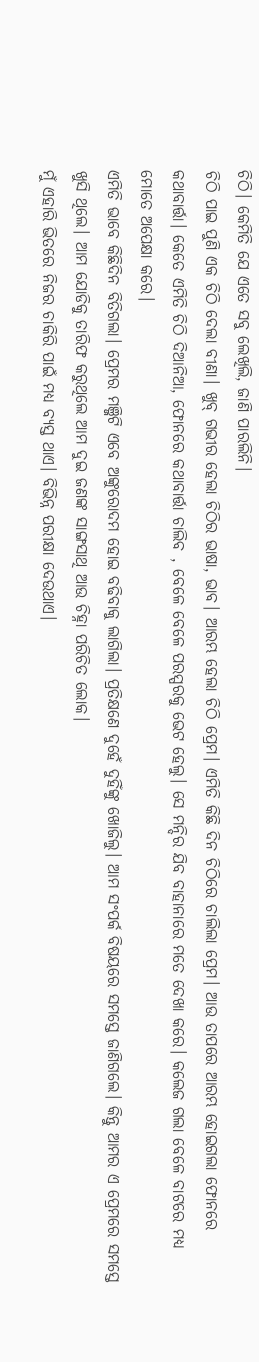ଚିଠି। କେମିତି ଯେ ଏତେ ସବୁ ଲେଖିଲି, ଜାଣି ପାରଲିନି।
ଚିଠି ପାଇ ପୁଣି ଏକ ଚିଠି ଦେଲା ବୀଣା। ଖୁବ୍ ଗଭୀର ହେଲା ଚିଠିର ଭାଷା, ଭାବ। ଆରମ୍ଭ ହେଲା ଚିଠି ପ୍ରେମ। ଏମିତି କିଛି ଦିନ ଚିଠିରେ ଚାଲିଲା ପ୍ରେମ। ଆଉ ତାପରେ ଆରମ୍ଭ ହୋଇଗଲା ଫୋନରେ କଥାବାର୍ତ୍ତା। କେତେ ଏମିତି ଚିଠି ଦିଆନିଆ, ଫୋନରେ କଥାବାର୍ତ୍ତା ଚାଲିବ , ବେଳେ ବେଳେ ପରସ୍ପରକୁ ଭେଟ ହେଲୁ। ସେ ମନ୍ଦିର ଯିବ ବାହାନାରେ ମତେ ଦେଖା କରେ। କଲେଜ ଗଲା ବେଳେ ବାଟରେ ମଧ୍ୟ ମୋତେ ଅପେକ୍ଷା କରେ।
ଏମିତି ଭାବେ କିଛିଦିନ ବିତିଗଲା। ପ୍ରେମର ମଞ୍ଜିଟି ଏବେ ଅଙ୍କୁରୋଦମ ହୋଇ ବଢିବାକୁ ଲାଗିଲା। ପ୍ରତିକ୍ଷଣେ ଦୁହେଁ ଦୁହିଁଙ୍କୁ ଖୋଜିଲୁ। ଆମ ସଂପର୍କ ବିଷୟରେ ସମସ୍ତେ ଜାଣିଗଲେ। କିନ୍ତୁ ଆମର ଏ ପ୍ରେମରେ ସମସ୍ତେ ଖୁସି ଥିଲେ। ଆମ ଯୋଡିକୁ ତାରିଫ କରୁଥିଲେ ଆମ ଦୁଇ ଜଣଙ୍କ ସାଙ୍ଗସାଥି ଆଉ ଚିହ୍ନା ପରିଚିତ ଲୋକ।
ମୁଁ ଏହାରି ଭିତରେ ନିଜର ଚାକିରି ପାଇଁ ମଧ୍ୟ ବ୍ୟସ୍ତ ଥାଏ। ବିଭିନ୍ନ ପରୀକ୍ଷା ଦେଉଥାଏ।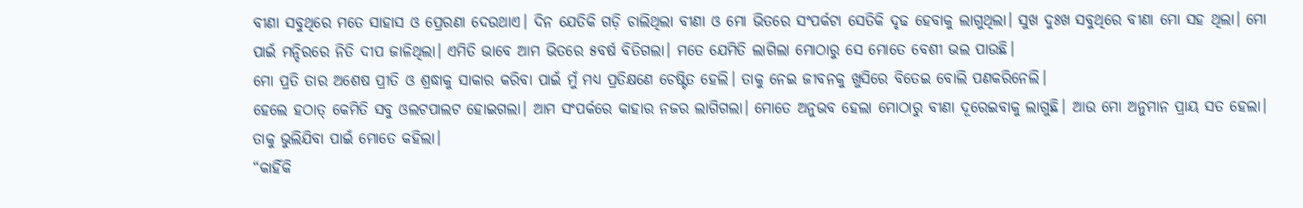ବୀଣା ସବୁଥିରେ ମତେ ସାହାସ ଓ ପ୍ରେରଣା ଦେଉଥାଏ। ଦିନ ଯେତିକି ଗଡ଼ି ଚାଲିଥିଲା ବୀଣା ଓ ମୋ ଭିତରେ ସଂପର୍କଟା ସେତିକି ଦୃଢ ହେବାକୁ ଲାଗୁଥିଲା। ସୁଖ ଦୁଃଖ ସବୁଥିରେ ବୀଣା ମୋ ସହ ଥିଲା। ମୋ ପାଇଁ ମନ୍ଦିରରେ ନିତି ଦୀପ ଜାଳିଥିଲା। ଏମିତି ଭାବେ ଆମ ଭିତରେ ୫ବର୍ଷ ବିତିଗଲା। ମତେ ଯେମିତି ଲାଗିଲା ମୋଠାରୁ ସେ ମୋତେ ବେଶୀ ଭଲ ପାଉଛି।
ମୋ ପ୍ରତି ତାର ଅଶେଷ ପ୍ରୀତି ଓ ଶ୍ରଦ୍ଧାକୁ ସାକାର କରିବା ପାଇଁ ମୁଁ ମଧ୍ୟ ପ୍ରତିକ୍ଷଣେ ଚେଷ୍ଟିତ ହେଲି। ତାକୁ ନେଇ ଜୀବନକୁ ଖୁସିରେ ବିତେଇ ବୋଲି ପଣକରିନେଲି।
ହେଲେ ହଠାତ୍ କେମିତି ସବୁ ଓଲଟପାଲଟ ହୋଇଗଲା। ଆମ ସଂପର୍କରେ କାହାର ନଜର ଲାଗିଗଲା। ମୋତେ ଅନୁଭବ ହେଲା ମୋଠାରୁ ବୀଣା ଦୂରେଇବାକୁ ଲାଗୁଛି। ଆଉ ମୋ ଅନୁମାନ ପ୍ରାୟ ସତ ହେଲା। ତାକୁ ଭୁଲିଯିବା ପାଇଁ ମୋତେ କହିଲା।
“କାହିଁକି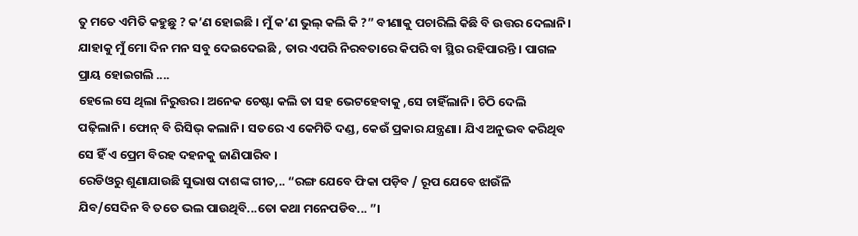ତୁ ମତେ ଏମିତି କହୁଛୁ ? କ’ଣ ହୋଇଛି । ମୁଁ କ’ଣ ଭୁଲ୍ କଲି କି ?” ବୀଣାକୁ ପଚାରିଲି କିଛି ବି ଉତ୍ତର ଦେଲାନି। ଯାହାକୁ ମୁଁ ମୋ ଦିନ ମନ ସବୁ ଦେଇଦେଇଛି , ତାର ଏପରି ନିରବତାରେ କିପରି ବା ସ୍ଥିର ରହିପାରନ୍ତି । ପାଗଳ ପ୍ରାୟ ହୋଇଗଲି ....
ହେଲେ ସେ ଥିଲା ନିରୁତ୍ତର। ଅନେକ ଚେଷ୍ଟା କଲି ତା ସହ ଭେଟହେବାକୁ ,ସେ ଚାହିଁଲାନି। ଚିଠି ଦେଲି ପଢ଼ିଲାନି। ଫୋନ୍ ବି ରିସିଭ୍ କଲାନି। ସତରେ ଏ କେମିତି ଦଣ୍ଡ, କେଉଁ ପ୍ରକାର ଯନ୍ତ୍ରଣା। ଯିଏ ଅନୁଭବ କରିଥିବ ସେ ହିଁ ଏ ପ୍ରେମ ବିରହ ଦହନକୁ ଜାଣିପାରିବ ।
ରେଡିଓରୁ ଶୁଣାଯାଉଛି ସୁଭାଷ ଦାଶଙ୍କ ଗୀତ,.. “ରଙ୍ଗ ଯେବେ ଫିକା ପଡ଼ିବ / ରୂପ ଯେବେ ଝାଉଁଳି ଯିବ/ସେଦିନ ବି ତତେ ଭଲ ପାଉଥିବି...ତୋ କଥା ମନେପଡିବ... ”।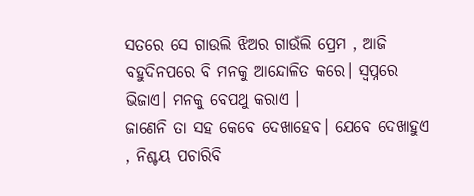ସତରେ ସେ ଗାଉଲି ଝିଅର ଗାଉଁଲି ପ୍ରେମ , ଆଜି ବହୁଦିନପରେ ବି ମନକୁ ଆନ୍ଦୋଳିତ କରେ। ସ୍ୱପ୍ନରେ ଭିଜାଏ। ମନକୁ ବେପଥୁ କରାଏ ।
ଜାଣେନି ତା ସହ କେବେ ଦେଖାହେବ। ଯେବେ ଦେଖାହୁଏ , ନିଶ୍ଚୟ ପଚାରିବି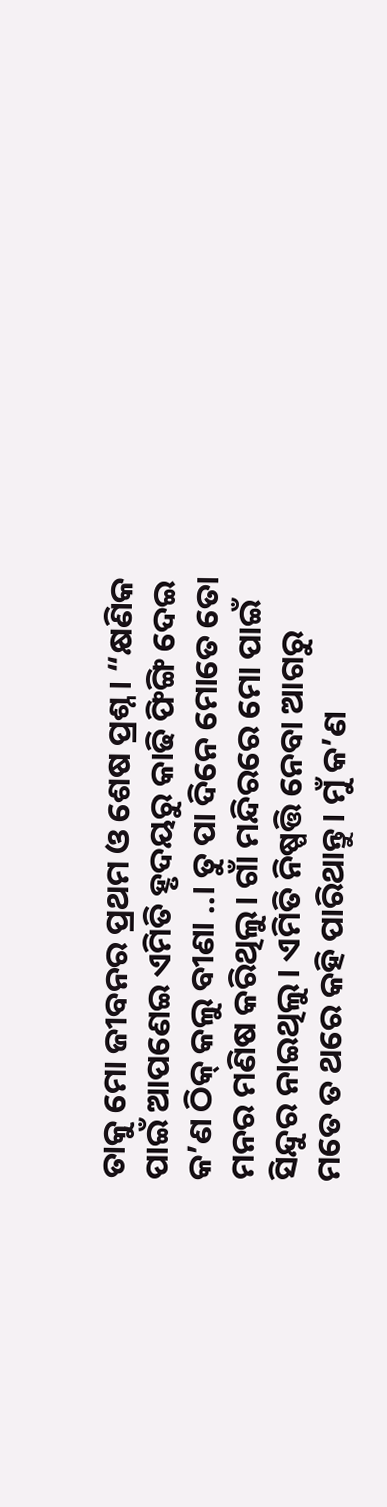ତାକୁ ମୋ ଜୀବନର ପ୍ରଥମ ଓ ଶେଷ ପ୍ରଶ୍ନ। “କ୍ଷଣିକ ପାଇଁ ଆପଣେଇ ଏମିତି ହୃଦୟରୁ କାଢି ଫିଙ୍ଗି ଦେଇ କ’ଣ ଠିକ୍ କଲୁ ବୀଣା ..। ତୁ ପା ଦିନେ ମୋତେ ତୋ ମନର ମଣିଷ କରିଥିଲୁ। ଗାଁ ମନ୍ଦିରରେ ମୋ ପାଇଁ ସିନ୍ଦୁର ନାଇଥିଲୁ। ଏମିତି ନିଷ୍ପତ୍ତି ନେବା ଆଗରୁ ମତେ ତ ଥରେ କହି ପାରିଥାନ୍ତୁ। ମୁଁ କ’ଣ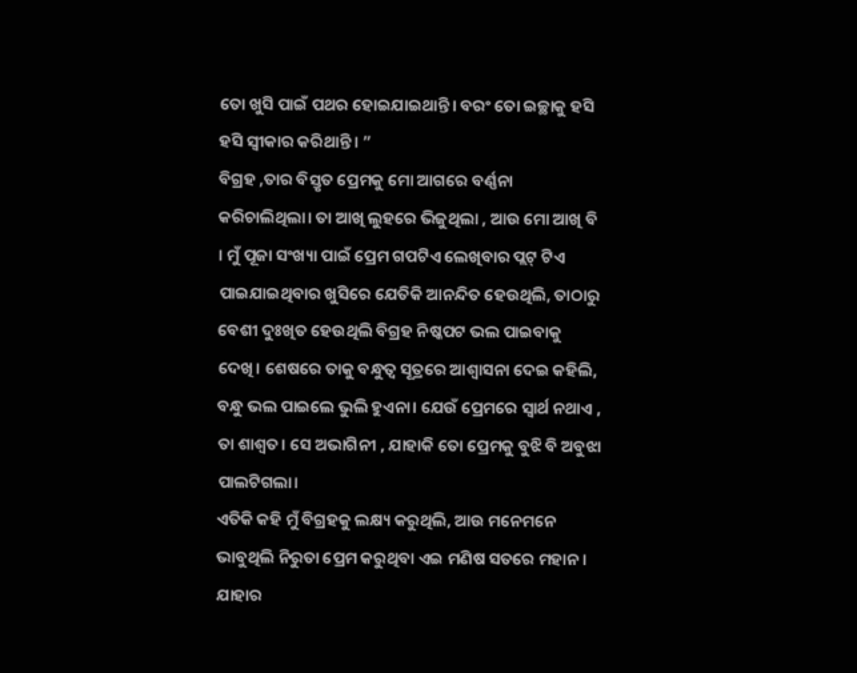ତୋ ଖୁସି ପାଇଁ ପଥର ହୋଇଯାଇଥାନ୍ତି। ବରଂ ତୋ ଇଚ୍ଛାକୁ ହସି ହସି ସ୍ୱୀକାର କରିଥାନ୍ତି । ”
ବିଗ୍ରହ ,ତାର ବିସ୍ତୃତ ପ୍ରେମକୁ ମୋ ଆଗରେ ବର୍ଣ୍ଣନା କରିଚାଲିଥିଲା। ତା ଆଖି ଲୁହରେ ଭିଜୁଥିଲା , ଆଉ ମୋ ଆଖି ବି । ମୁଁ ପୂଜା ସଂଖ୍ୟା ପାଇଁ ପ୍ରେମ ଗପଟିଏ ଲେଖିବାର ପ୍ଲଟ୍ ଟିଏ ପାଇଯାଇଥିବାର ଖୁସିରେ ଯେତିକି ଆନନ୍ଦିତ ହେଉଥିଲି, ତାଠାରୁ ବେଶୀ ଦୁଃଖିତ ହେଉଥିଲି ବିଗ୍ରହ ନିଷ୍କପଟ ଭଲ ପାଇବାକୁ ଦେଖି। ଶେଷରେ ତାକୁ ବନ୍ଧୁତ୍ୱ ସୂତ୍ରରେ ଆଶ୍ୱାସନା ଦେଇ କହିଲି, ବନ୍ଧୁ ଭଲ ପାଇଲେ ଭୁଲି ହୁଏନା। ଯେଉଁ ପ୍ରେମରେ ସ୍ୱାର୍ଥ ନଥାଏ , ତା ଶାଶ୍ୱତ। ସେ ଅଭାଗିନୀ , ଯାହାକି ତୋ ପ୍ରେମକୁ ବୁଝି ବି ଅବୁଝା ପାଲଟିଗଲା।
ଏତିକି କହି ମୁଁ ବିଗ୍ରହକୁ ଲକ୍ଷ୍ୟ କରୁଥିଲି, ଆଉ ମନେମନେ ଭାବୁଥିଲି ନିରୁତା ପ୍ରେମ କରୁଥିବା ଏଇ ମଣିଷ ସତରେ ମହାନ। ଯାହାର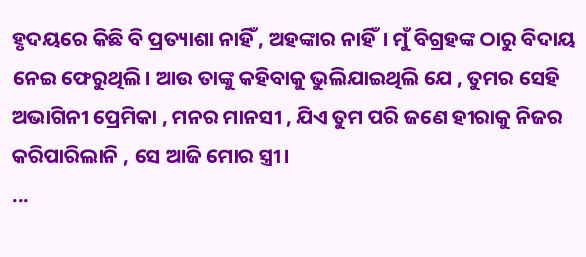ହୃଦୟରେ କିଛି ବି ପ୍ରତ୍ୟାଶା ନାହିଁ , ଅହଙ୍କାର ନାହିଁ। ମୁଁ ବିଗ୍ରହଙ୍କ ଠାରୁ ବିଦାୟ ନେଇ ଫେରୁଥିଲି। ଆଉ ତାଙ୍କୁ କହିବାକୁ ଭୁଲିଯାଇଥିଲି ଯେ , ତୁମର ସେହି ଅଭାଗିନୀ ପ୍ରେମିକା , ମନର ମାନସୀ , ଯିଏ ତୁମ ପରି ଜଣେ ହୀରାକୁ ନିଜର କରିପାରିଲାନି , ସେ ଆଜି ମୋର ସ୍ତ୍ରୀ।
...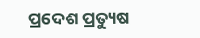ପ୍ରଦେଶ ପ୍ରତ୍ୟୁଷ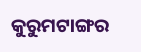କୁରୁମଟାଙ୍ଗର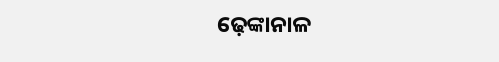ଢ଼େଙ୍କାନାଳ